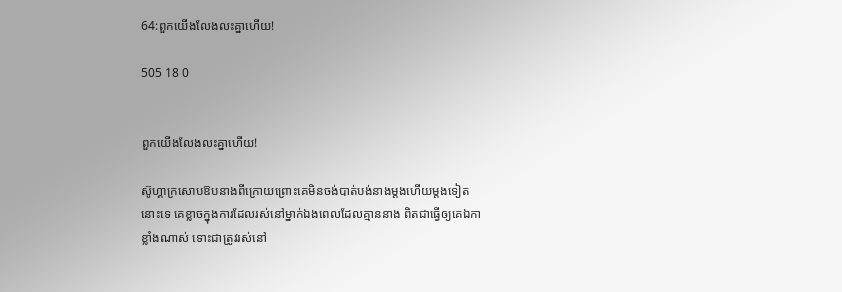64:ពួកយើងលែងលះគ្នាហើយ!

505 18 0


ពួកយើងលែងលះគ្នាហើយ!

ស៊ូហ្គាក្រសោបឱបនាងពីក្រោយព្រោះគេមិនចង់បាត់បង់នាងម្តងហើយម្តងទៀតនោះទេ គេខ្លាចក្នុងការដែលរស់នៅម្នាក់ឯងពេលដែលគ្មាននាង ពិតជាធ្វើឲ្យគេឯកាខ្លាំងណាស់ ទោះជាត្រូវរស់នៅ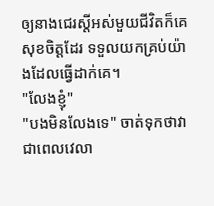ឲ្យនាងជេរស្តីអស់មួយជីវិតក៏គេសុខចិត្តដែរ ទទួលយកគ្រប់យ៉ាងដែលធ្វើដាក់គេ។
"លែងខ្ញុំ"
"បងមិនលែងទេ" ចាត់ទុកថាវាជាពេលវេលា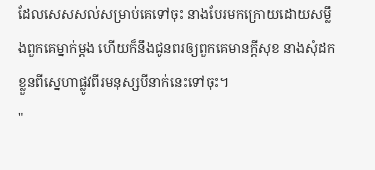ដែលសេសសល់សម្រាប់គេទៅចុះ នាងបែរមកក្រោយដោយសម្លឹងពួកគេម្នាក់ម្តង ហើយក៏នឹងជូនពរឲ្យពួកគេមានក្តីសុខ នាងសុំដកខ្លួនពីស្នេហាផ្លូវពីរមនុស្សបីនាក់នេះទៅចុះ។
"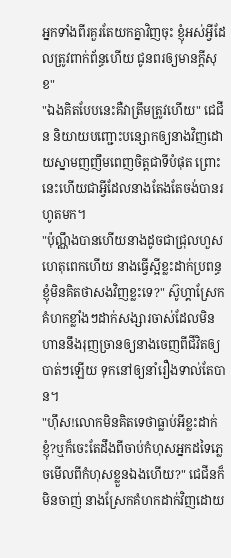អ្នកទាំងពីរគួរតែយកគ្នាវិញចុះ ខ្ញុំអស់អ្វីដែលត្រូវពាក់ព័ន្ធហើយ ជូនពរឲ្យមានក្តីសុខ"
"ឯងគិតបែបនេះគឺវាត្រឹមត្រូវហើយ" ជេជីន និយាយបញ្ជោះបន្សោកឲ្យនាងវិញដោយស្នាមញញឹមពេញចិត្តជាទីបំផុត ព្រោះនេះហើយជាអ្វីដែលនាងតែងតែចង់បានរហូតមក។
"ប៉ុណ្ណឹងបានហើយនាងដូចជាជ្រុលហួសហេតុពេកហើយ នាងធ្វើស្អីខ្លះដាក់ប្រពន្ធខ្ញុំមិនគិតថាសងវិញខ្លះទេ?" ស៊ូហ្គាស្រែកគំហកខ្លាំងៗដាក់សង្សារចាស់ដែលមិនហាននឹងរុញច្រានឲ្យនាងចេញពីជីវិតឲ្យបាត់ៗឡើយ ទុកនៅឲ្យនាំរឿងទាល់តែបាន។
"ហ៊ឹស!លោកមិនគិតទេថាធ្លាប់អីខ្លះដាក់ខ្ញុំ?ឬក៏ចេះតែដឹងពីចាប់កំហុសអ្នកដទៃភ្លេចមើលពីកំហុសខ្លួនឯងហើយ?" ជេជីនក៏មិនចាញ់ នាងស្រែកគំហកដាក់វិញដោយ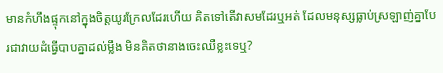មានកំហឹងផ្ទុកនៅក្នុងចិត្តយូរក្រែលដែរហើយ គិតទៅតើវាសមដែរឬអត់ ដែលមនុស្សធ្លាប់ស្រឡាញ់គ្នាបែរជាវាយដំធ្វើបាបគ្នាដល់ម្លឹង មិនគិតថានាងចេះឈឺខ្លះទេឬ?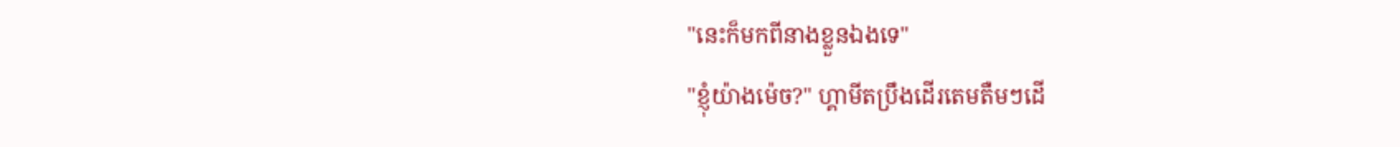"នេះក៏មកពីនាងខ្លួនឯងទេ"
"ខ្ញុំយ៉ាងម៉េច?" ហ្គាមីតប្រឹងដើរតេមតឺមៗដើ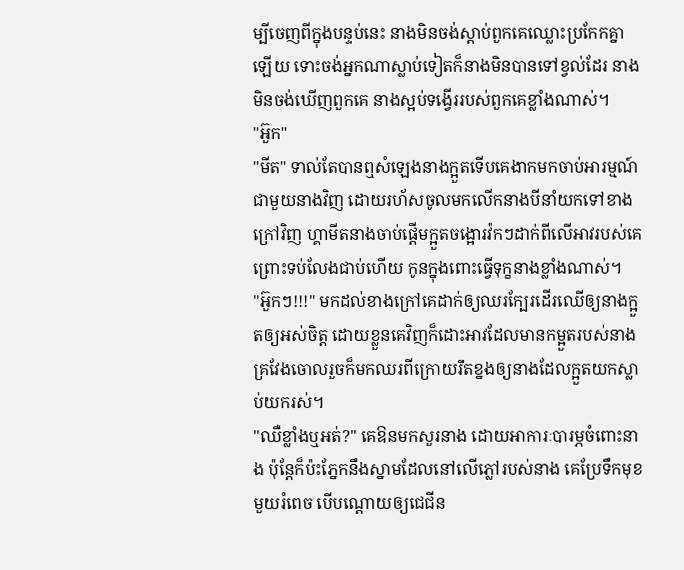ម្បីចេញពីក្នុងបន្ទប់នេះ នាងមិនចង់ស្តាប់ពួកគេឈ្លោះប្រកែកគ្នាឡើយ ទោះចង់អ្នកណាស្លាប់ទៀតក៏នាងមិនបានទៅខ្វល់ដែរ នាងមិនចង់ឃើញពួកគេ នាងស្អប់ទង្វើររបស់ពួកគេខ្លាំងណាស់។
"អ៊ួក"
"មីត" ទាល់តែបានឮសំឡេងនាងក្អួតទើបគេងាកមកចាប់អារម្មណ៍ជាមួយនាងវិញ ដោយរហ័សចូលមកលើកនាងបីនាំយកទៅខាងក្រៅវិញ ហ្គាមីតនាងចាប់ផ្តើមក្អួតចង្អោរវ៉កៗដាក់ពីលើអាវរបស់គេ ព្រោះទប់លែងជាប់ហើយ កូនក្នុងពោះធ្វើទុក្ខនាងខ្លាំងណាស់។
"អ៊ួកៗ!!!" មកដល់ខាងក្រៅគេដាក់ឲ្យឈរក្បែរដើរឈើឲ្យនាងក្អួតឲ្យអស់ចិត្ត ដោយខ្លួនគេវិញក៏ដោះអាវដែលមានកម្អួតរបស់នាង គ្រវែងចោលរួចក៏មកឈរពីក្រោយរឹតខ្នងឲ្យនាងដែលក្អួតយកស្លាប់យករស់។
"ឈឺខ្លាំងឬអត់?" គេឱនមកសួរនាង ដោយអាការៈបារម្ភចំពោះនាង ប៉ុន្តែក៏ប៉ះភ្នែកនឹងស្នាមដែលនៅលើភ្លៅរបស់នាង គេប្រែទឹកមុខមួយរំពេច បើបណ្តោយឲ្យជេជីន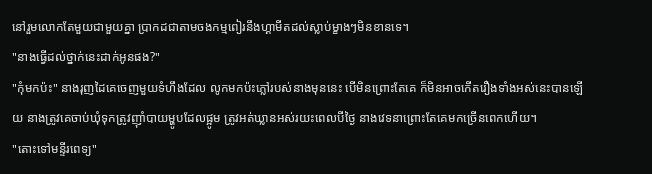នៅរួមលោកតែមួយជាមួយគ្នា ប្រាកដជាតាមចងកម្មពៀរនឹងហ្គាមីតដល់ស្លាប់ម្ខាងៗមិនខានទេ។
"នាងធ្វើដល់ថ្នាក់នេះដាក់អូនផង?"
"កុំមកប៉ះ" នាងរុញដៃគេចេញមួយទំហឹងដែល លូកមកប៉ះភ្លៅរបស់នាងមុននេះ បើមិនព្រោះតែគេ ក៏មិនអាចកើតរឿងទាំងអស់នេះបានឡើយ នាងត្រូវគេចាប់ឃុំទុកត្រូវញ៉ាំបាយម្ហូបដែលផ្អូម ត្រូវអត់ឃ្លានអស់រយះពេលបីថ្ងៃ នាងវេទនាព្រោះតែគេមកច្រើនពេកហើយ។
"តោះទៅមន្ទីរពេទ្យ"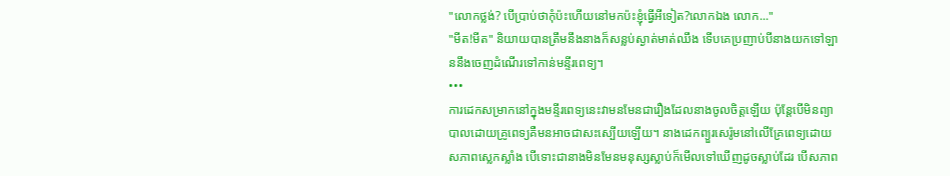"លោកថ្លង់? បើប្រាប់ថាកុំប៉ះហើយនៅមកប៉ះខ្ញុំធ្វើអីទៀត?លោកឯង លោក..."
"មីត!មីត" និយាយបានត្រឹមនឹងនាងក៏សន្លប់ស្ងាត់មាត់ឈឹង ទើបគេប្រញាប់បីនាងយកទៅឡាននឹងចេញដំណើរទៅកាន់មន្ទីរពេទ្យ។
•••
ការដេកសម្រាកនៅក្នុងមន្ទីរពេទ្យនេះវាមនមែនជារឿងដែលនាងចូលចិត្តឡើយ ប៉ុន្តែបើមិនព្យាបាលដោយគ្រូពេទ្យគឺមនអាចជាសះស្បើយឡើយ។ នាងដេកព្យួរសេរ៉ូមនៅលើគ្រែពេទ្យដោយសភាពស្លេកស្លាំង បើទោះជានាងមិនមែនមនុស្សស្លាប់ក៏មើលទៅឃើញដូចស្លាប់ដែរ បើសភាព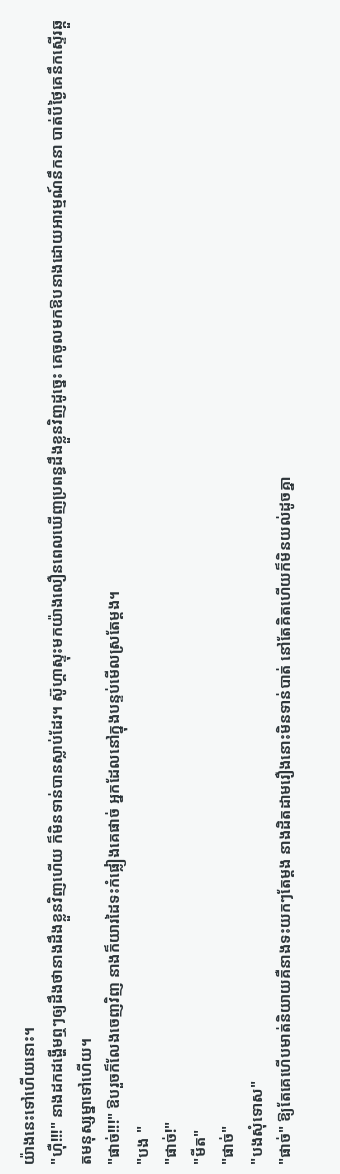យ៉ាងនេះទៅហើយនោះ។
"ហ៊ឺ!!!" នាងដកដង្ហើមឮៗឲ្យដឹងថានាងដឹងខ្លួនវិញហើយ ក៏មិនទាន់បានស្លាប់ដែរ។ ស៊ូហ្គាស្ទុះមកយ៉ាងលឿនពេលឃើញប្រពន្ធដឹងខ្លួនវិញដូច្នេះ គេចូលមកឱបនាងដោយអារម្មណ៍នឹកនា បាត់បីថ្ងៃគេនឹកស្ទើរឆ្កួតមនុស្សម្នាទៅហើយ។
"ផាច់!!!" ឱបរួចក៏លែងចេញវិញ នាងក៏យារដៃទះកំផ្លៀងគេផាច់ អ្នកដែលនៅក្នុងបន្ទប់មើលស្រតែម្តង។
"បង "
"ផាច់!"
"មីត"
"ផាច់"
"បងសុំទោស"
"ផាច់" ឱ្យតែគេហើបមាត់និយាយគឺនាងទះយកៗតែម្តង នាងដិតដាមរឿងនោះមិនទាន់បាត់ នៅតែគិតហើយក៏មិនយល់ដូចគ្នា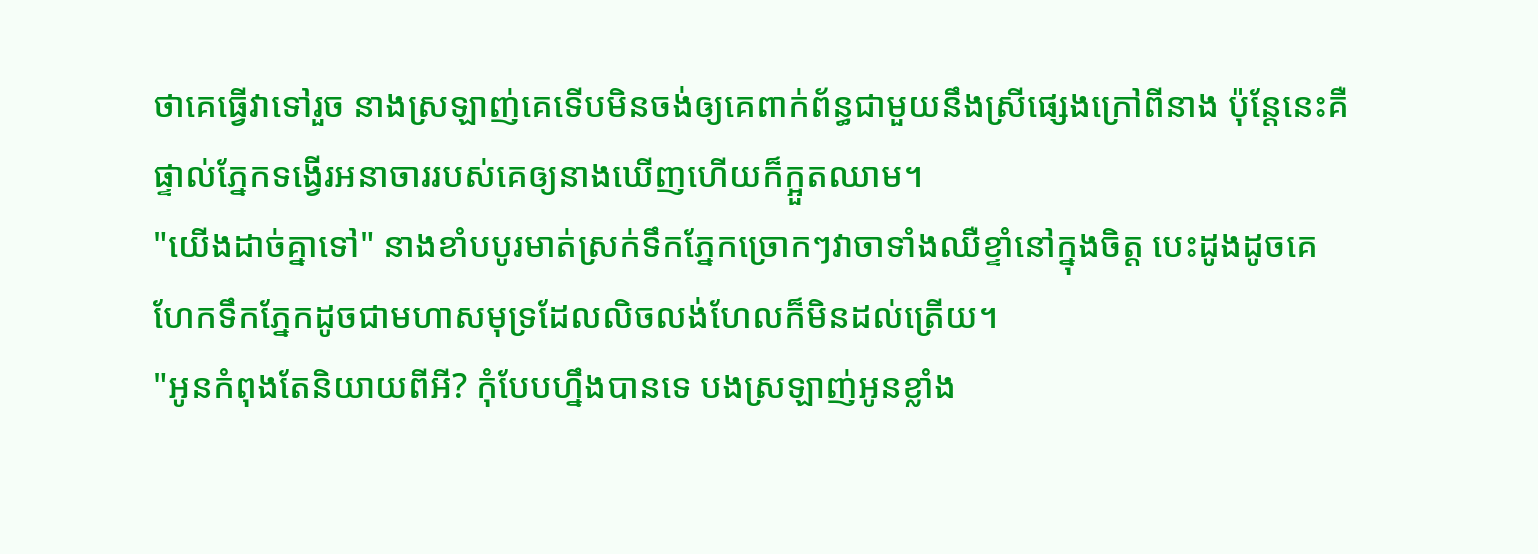ថាគេធ្វើវាទៅរួច នាងស្រឡាញ់គេទើបមិនចង់ឲ្យគេពាក់ព័ន្ធជាមួយនឹងស្រីផ្សេងក្រៅពីនាង ប៉ុន្តែនេះគឺផ្ទាល់ភ្នែកទង្វើរអនាចាររបស់គេឲ្យនាងឃើញហើយក៏ក្អួតឈាម។
"យើងដាច់គ្នាទៅ" នាងខាំបបូរមាត់ស្រក់ទឹកភ្នែកច្រោកៗវាចាទាំងឈឺខ្ទាំនៅក្នុងចិត្ត បេះដូងដូចគេហែកទឹកភ្នែកដូចជាមហាសមុទ្រដែលលិចលង់ហែលក៏មិនដល់ត្រើយ។
"អូនកំពុងតែនិយាយពីអី? កុំបែបហ្នឹងបានទេ បងស្រឡាញ់អូនខ្លាំង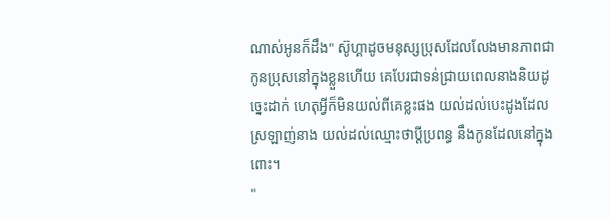ណាស់អូនក៏ដឹង" ស៊ូហ្គាដូចមនុស្សប្រុសដែលលែងមានភាពជាកូនប្រុសនៅក្នុងខ្លួនហើយ គេបែរជាទន់ជ្រាយពេលនាងនិយដូច្នេះដាក់ ហេតុអ្វីក៏មិនយល់ពីគេខ្លះផង យល់ដល់បេះដូងដែលស្រឡាញ់នាង យល់ដល់ឈ្មោះថាប្តីប្រពន្ធ នឹងកូនដែលនៅក្នុងពោះ។
"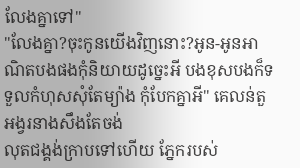លែងគ្នាទៅ"
"លែងគ្នា?ចុះកូនយើងវិញនោះ?អូន-អូនអាណិតបងផងកុំនិយាយដូច្នេះអី បងខុសបងក៏ទទួលកំហុសសុំតែម្យ៉ាង កុំបែកគ្នាអី" គេលន់តួអង្វរនាងសឹងតែចង់
លុតជង្គង់ក្រាបទៅហើយ ភ្នែករបស់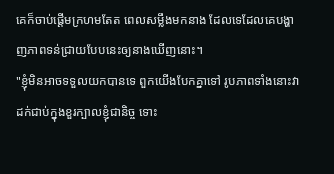គេក៏ចាប់ផ្តើមក្រហមតែត ពេលសម្លឹងមកនាង ដែលទេដែលគេបង្ហាញភាពទន់ជ្រាយបែបនេះឲ្យនាងឃើញនោះ។
"ខ្ញុំមិនអាចទទួលយកបានទេ ពួកយើងបែកគ្នាទៅ រូបភាពទាំងនោះវាដក់ជាប់ក្នុងខួរក្បាលខ្ញុំជានិច្ច ទោះ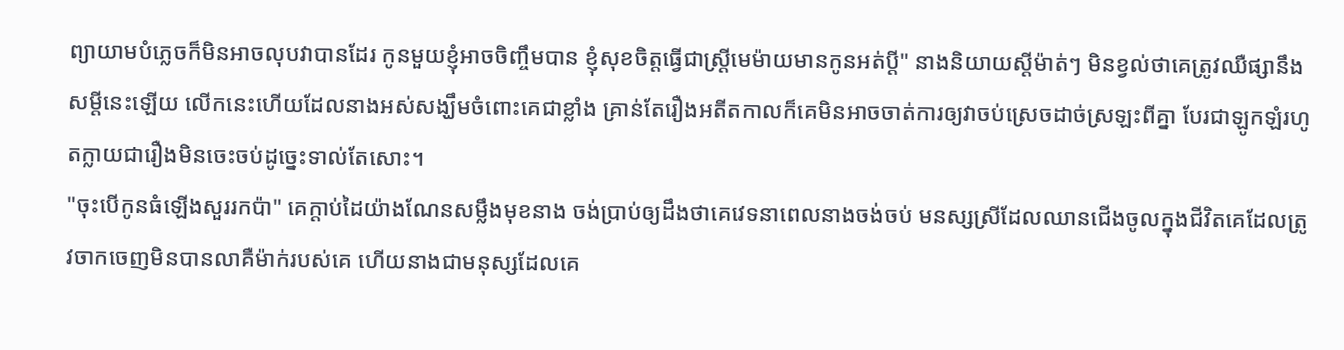ព្យាយាមបំភ្លេចក៏មិនអាចលុបវាបានដែរ កូនមួយខ្ញុំអាចចិញ្ចឹមបាន ខ្ញុំសុខចិត្តធ្វើជាស្រ្តីមេម៉ាយមានកូនអត់ប្តី" នាងនិយាយស្តីម៉ាត់ៗ មិនខ្វល់ថាគេត្រូវឈឺផ្សានឹងសម្តីនេះឡើយ លើកនេះហើយដែលនាងអស់សង្ឃឹមចំពោះគេជាខ្លាំង គ្រាន់តែរឿងអតីតកាលក៏គេមិនអាចចាត់ការឲ្យវាចប់ស្រេចដាច់ស្រឡះពីគ្នា បែរជាឡូកឡំរហូតក្លាយជារឿងមិនចេះចប់ដូច្នេះទាល់តែសោះ។
"ចុះបើកូនធំឡើងសួររកប៉ា" គេក្តាប់ដៃយ៉ាងណែនសម្លឹងមុខនាង ចង់ប្រាប់ឲ្យដឹងថាគេវេទនាពេលនាងចង់ចប់ មនស្សស្រីដែលឈានជើងចូលក្នុងជីវិតគេដែលត្រូវចាកចេញមិនបានលាគឺម៉ាក់របស់គេ ហើយនាងជាមនុស្សដែលគេ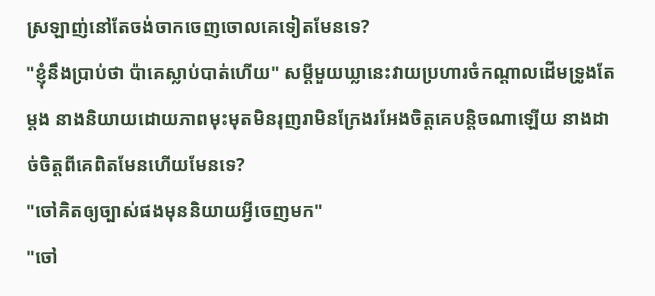ស្រឡាញ់នៅតែចង់ចាកចេញចោលគេទៀតមែនទេ?
"ខ្ញុំនឹងប្រាប់ថា ប៉ាគេស្លាប់បាត់ហើយ" សម្តីមួយឃ្លានេះវាយប្រហារចំកណ្តាលដើមទ្រូងតែម្តង នាងនិយាយដោយភាពមុះមុតមិនរុញរាមិនក្រែងរអែងចិត្តគេបន្តិចណាឡើយ នាងដាច់ចិត្តពីគេពិតមែនហើយមែនទេ?
"ចៅគិតឲ្យច្បាស់ផងមុននិយាយអ្វីចេញមក"
"ចៅ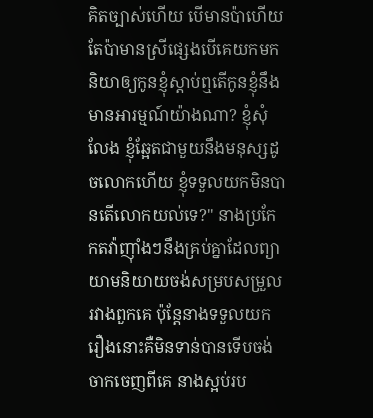គិតច្បាស់ហើយ បើមានប៉ាហើយតែប៉ាមានស្រីផ្សេងបើគេយកមកនិយាឲ្យកូនខ្ញុំស្តាប់ឮតើកូនខ្ញុំនឹងមានអារម្មណ៍យ៉ាងណា? ខ្ញុំសុំលែង ខ្ញុំឆ្អែតជាមួយនឹងមនុស្សដូចលោកហើយ ខ្ញុំទទួលយកមិនបានតើលោកយល់ទេ?" នាងប្រកែកតវ៉ាញ៉ាំងៗនឹងគ្រប់គ្នាដែលព្យាយាមនិយាយចង់សម្របសម្រួលរវាងពួកគេ ប៉ុន្តែនាងទទួលយករឿងនោះគឺមិនទាន់បានទើបចង់ចាកចេញពីគេ នាងស្អប់រប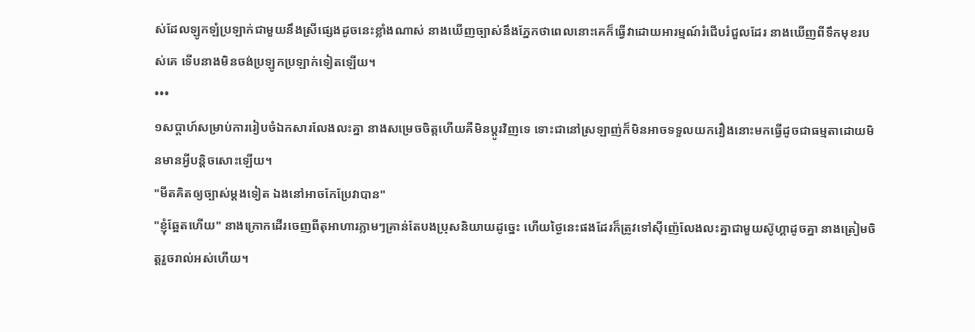ស់ដែលឡូកឡំប្រឡាក់ជាមួយនឹងស្រីផ្សេងដូចនេះខ្លាំងណាស់ នាងឃើញច្បាស់នឹងភ្នែកថាពេលនោះគេក៏ធ្វើវាដោយអារម្មណ៍រំជើបរំជួលដែរ នាងឃើញពីទឹកមុខរបស់គេ ទើបនាងមិនចង់ប្រឡូកប្រឡាក់ទៀតឡើយ។
•••
១សប្តាហ៍សម្រាប់ការរៀបចំឯកសារលែងលះគ្នា នាងសម្រេចចិត្តហើយគឺមិនប្តូរវិញទេ ទោះជានៅស្រឡាញ់ក៏មិនអាចទទួលយករឿងនោះមកធ្វើដូចជាធម្មតាដោយមិនមានអ្វីបន្តិចសោះឡើយ។
"មីតគិតឲ្យច្បាស់ម្តងទៀត ឯងនៅអាចកែប្រែវាបាន"
"ខ្ញុំឆ្អែតហើយ" នាងក្រោកដើរចេញពីតុអាហារភ្លាមៗគ្រាន់តែបងប្រុសនិយាយដូច្នេះ ហើយថ្ងៃនេះផងដែរក៏ត្រូវទៅស៊ីញ៉េលែងលះគ្នាជាមួយស៊ូហ្គាដូចគ្នា នាងត្រៀមចិត្តរួចរាល់អស់ហើយ។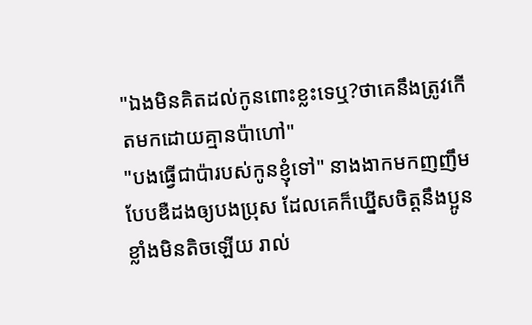"ឯងមិនគិតដល់កូនពោះខ្លះទេឬ?ថាគេនឹងត្រូវកើតមកដោយគ្មានប៉ាហៅ"
"បងធ្វើជាប៉ារបស់កូនខ្ញុំទៅ" នាងងាកមកញញឹមបែបឌឺដងឲ្យបងប្រុស ដែលគេក៏ឃ្នើសចិត្តនឹងប្អូនខ្លាំងមិនតិចឡើយ រាល់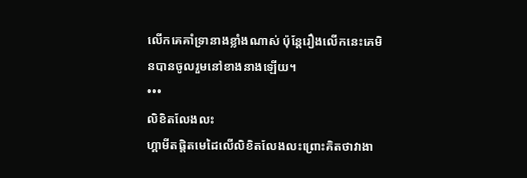លើកគេគាំទ្រានាងខ្លាំងណាស់ ប៉ុន្តែរឿងលើកនេះគេមិនបានចូលរួមនៅខាងនាងឡើយ។
•••
លិខិតលែងលះ
ហ្គាមីតផ្តិតមេដៃលើលិខិតលែងលះព្រោះគិតថាវាងា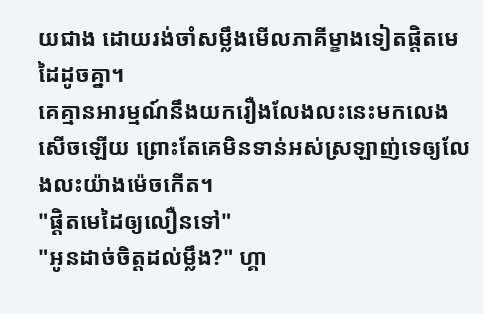យជាង ដោយរង់ចាំសម្លឹងមើលភាគីម្ខាងទៀតផ្តិតមេដៃដូចគ្នា។
គេគ្មានអារម្មណ៍នឹងយករឿងលែងលះនេះមកលេងសើចឡើយ ព្រោះតែគេមិនទាន់អស់ស្រឡាញ់ទេឲ្យលែងលះយ៉ាងម៉េចកើត។
"ផ្តិតមេដៃឲ្យលឿនទៅ"
"អូនដាច់ចិត្តដល់ម្លឹង?" ហ្គា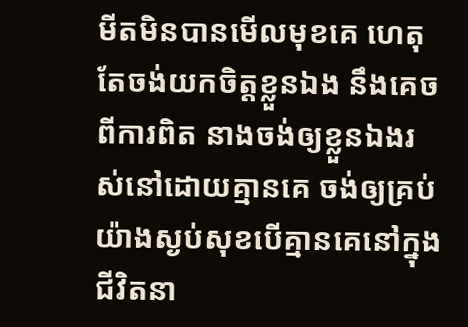មីតមិនបានមើលមុខគេ ហេតុតែចង់យកចិត្តខ្លួនឯង នឹងគេចពីការពិត នាងចង់ឲ្យខ្លួនឯងរស់នៅដោយគ្មានគេ ចង់ឲ្យគ្រប់យ៉ាងស្ងប់សុខបើគ្មានគេនៅក្នុងជីវិតនា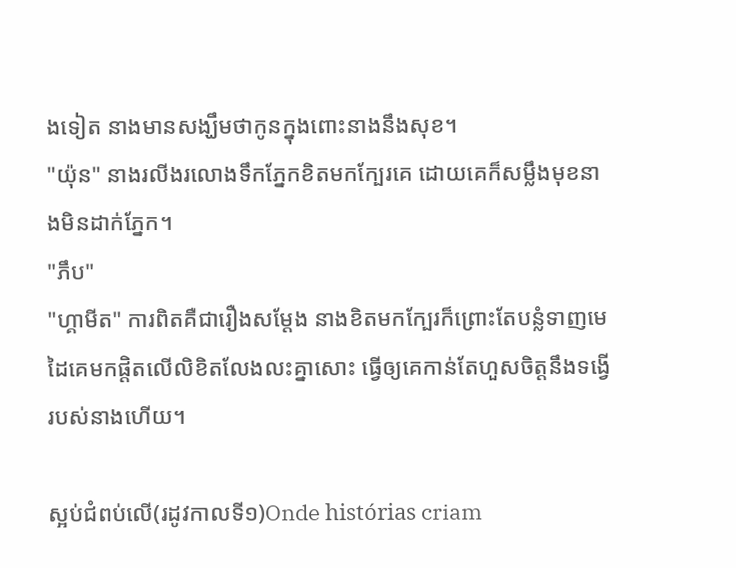ងទៀត នាងមានសង្ឃឹមថាកូនក្នុងពោះនាងនឹងសុខ។
"យ៉ុន" នាងរលីងរលោងទឹកភ្នែកខិតមកក្បែរគេ ដោយគេក៏សម្លឹងមុខនាងមិនដាក់ភ្នែក។
"ភឹប"
"ហ្គាមីត" ការពិតគឺជារឿងសម្តែង នាងខិតមកក្បែរក៏ព្រោះតែបន្លំទាញមេដៃគេមកផ្តិតលើលិខិតលែងលះគ្នាសោះ ធ្វើឲ្យគេកាន់តែហួសចិត្តនឹងទង្វើរបស់នាងហើយ។

ស្អប់ជំពប់លើ(រដូវកាលទី១)Onde histórias criam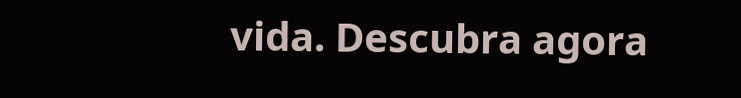vida. Descubra agora